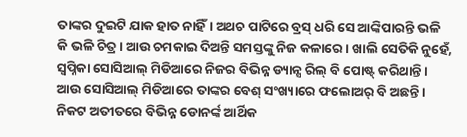ତାଙ୍କର ଦୁଇଟି ଯାକ ହାତ ନାହିଁ। ଅଥଚ ପାଟିରେ ବ୍ରସ୍ ଧରି ସେ ଆଙ୍କିପାରନ୍ତି ଭଳି କି ଭଳି ଚିତ୍ର। ଆଉ ଚମକାଇ ଦିଅନ୍ତି ସମସ୍ତଙ୍କୁ ନିଜ କଳାରେ। ଖାଲି ସେତିକି ନୁହେଁ, ସ୍ୱପ୍ନିକା ସୋସିଆଲ୍ ମିଡିଆରେ ନିଜର ବିଭିନ୍ନ ଡ୍ୟାନ୍ସ ରିଲ୍ ବି ପୋଷ୍ଟ୍ କରିଥାନ୍ତି। ଆଉ ସୋସିଆଲ୍ ମିଡିଆରେ ତାଙ୍କର ବେଶ୍ ସଂଖ୍ୟାରେ ଫଲୋଅର୍ ବି ଅଛନ୍ତି। ନିକଟ ଅତୀତରେ ବିଭିନ୍ନ ଡୋନର୍ଙ୍କ ଆର୍ଥିକ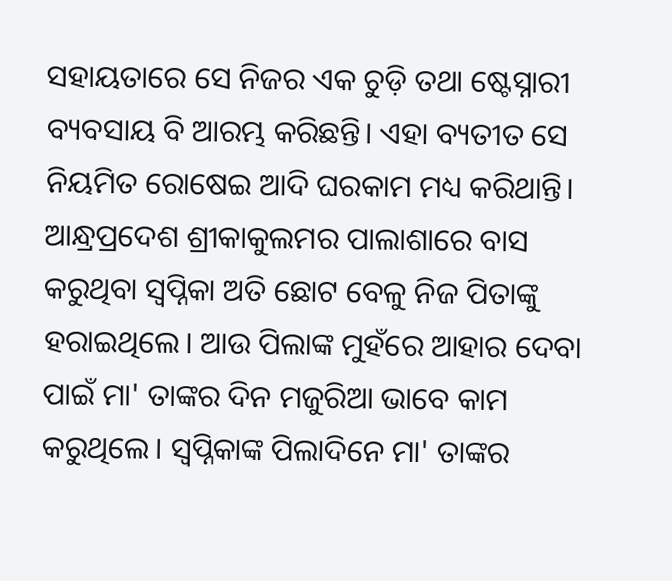ସହାୟତାରେ ସେ ନିଜର ଏକ ଚୁଡ଼ି ତଥା ଷ୍ଟେସ୍ନାରୀ ବ୍ୟବସାୟ ବି ଆରମ୍ଭ କରିଛନ୍ତି। ଏହା ବ୍ୟତୀତ ସେ ନିୟମିତ ରୋଷେଇ ଆଦି ଘରକାମ ମଧ୍ୟ କରିଥାନ୍ତି।
ଆନ୍ଧ୍ରପ୍ରଦେଶ ଶ୍ରୀକାକୁଲମର ପାଲାଶାରେ ବାସ କରୁଥିବା ସ୍ୱପ୍ନିକା ଅତି ଛୋଟ ବେଳୁ ନିଜ ପିତାଙ୍କୁ ହରାଇଥିଲେ। ଆଉ ପିଲାଙ୍କ ମୁହଁରେ ଆହାର ଦେବା ପାଇଁ ମା' ତାଙ୍କର ଦିନ ମଜୁରିଆ ଭାବେ କାମ କରୁଥିଲେ। ସ୍ୱପ୍ନିକାଙ୍କ ପିଲାଦିନେ ମା' ତାଙ୍କର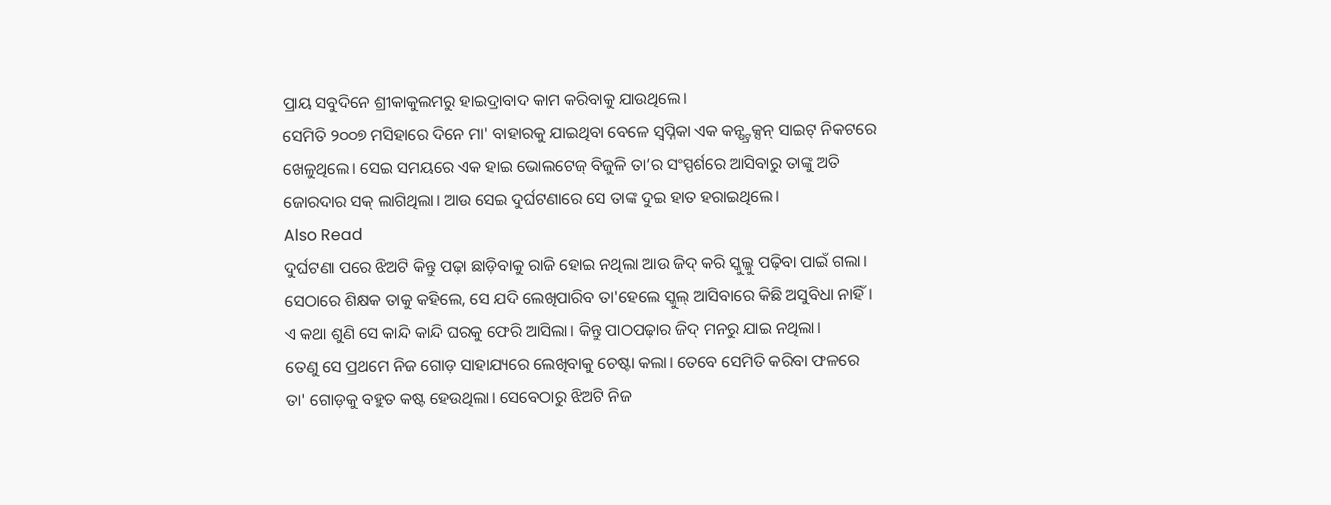ପ୍ରାୟ ସବୁଦିନେ ଶ୍ରୀକାକୁଲମରୁ ହାଇଦ୍ରାବାଦ କାମ କରିବାକୁ ଯାଉଥିଲେ।
ସେମିତି ୨୦୦୭ ମସିହାରେ ଦିନେ ମା' ବାହାରକୁ ଯାଇଥିବା ବେଳେ ସ୍ୱପ୍ନିକା ଏକ କନ୍ଷ୍ଟ୍ରକ୍ସନ୍ ସାଇଟ୍ ନିକଟରେ ଖେଳୁଥିଲେ। ସେଇ ସମୟରେ ଏକ ହାଇ ଭୋଲଟେଜ୍ ବିଜୁଳି ତା’ର ସଂସ୍ପର୍ଶରେ ଆସିବାରୁ ତାଙ୍କୁ ଅତି ଜୋରଦାର ସକ୍ ଲାଗିଥିଲା। ଆଉ ସେଇ ଦୁର୍ଘଟଣାରେ ସେ ତାଙ୍କ ଦୁଇ ହାତ ହରାଇଥିଲେ।
Also Read
ଦୁର୍ଘଟଣା ପରେ ଝିଅଟି କିନ୍ତୁ ପଢ଼ା ଛାଡ଼ିବାକୁ ରାଜି ହୋଇ ନଥିଲା ଆଉ ଜିଦ୍ କରି ସ୍କୁଲ୍କୁ ପଢ଼ିବା ପାଇଁ ଗଲା। ସେଠାରେ ଶିକ୍ଷକ ତାକୁ କହିଲେ, ସେ ଯଦି ଲେଖିପାରିବ ତା'ହେଲେ ସ୍କୁଲ୍ ଆସିବାରେ କିଛି ଅସୁବିଧା ନାହିଁ। ଏ କଥା ଶୁଣି ସେ କାନ୍ଦି କାନ୍ଦି ଘରକୁ ଫେରି ଆସିଲା। କିନ୍ତୁ ପାଠପଢ଼ାର ଜିଦ୍ ମନରୁ ଯାଇ ନଥିଲା।
ତେଣୁ ସେ ପ୍ରଥମେ ନିଜ ଗୋଡ଼ ସାହାଯ୍ୟରେ ଲେଖିବାକୁ ଚେଷ୍ଟା କଲା। ତେବେ ସେମିତି କରିବା ଫଳରେ ତା' ଗୋଡ଼କୁ ବହୁତ କଷ୍ଟ ହେଉଥିଲା। ସେବେଠାରୁ ଝିଅଟି ନିଜ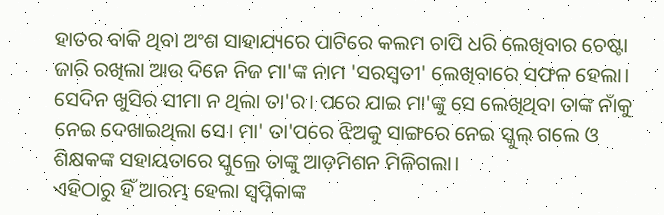ହାତର ବାକି ଥିବା ଅଂଶ ସାହାଯ୍ୟରେ ପାଟିରେ କଲମ ଚାପି ଧରି ଲେଖିବାର ଚେଷ୍ଟା ଜାରି ରଖିଲା ଆଉ ଦିନେ ନିଜ ମା'ଙ୍କ ନାମ 'ସରସ୍ୱତୀ' ଲେଖିବାରେ ସଫଳ ହେଲା।
ସେଦିନ ଖୁସିର ସୀମା ନ ଥିଲା ତା'ର। ପରେ ଯାଇ ମା'ଙ୍କୁ ସେ ଲେଖିଥିବା ତାଙ୍କ ନାଁକୁ ନେଇ ଦେଖାଇଥିଲା ସେ। ମା' ତା'ପରେ ଝିଅକୁ ସାଙ୍ଗରେ ନେଇ ସ୍କୁଲ୍ ଗଲେ ଓ ଶିକ୍ଷକଙ୍କ ସହାୟତାରେ ସ୍କୁଲ୍ରେ ତାଙ୍କୁ ଆଡ଼ମିଶନ ମିଳିଗଲା।
ଏହିଠାରୁ ହିଁ ଆରମ୍ଭ ହେଲା ସ୍ୱପ୍ନିକାଙ୍କ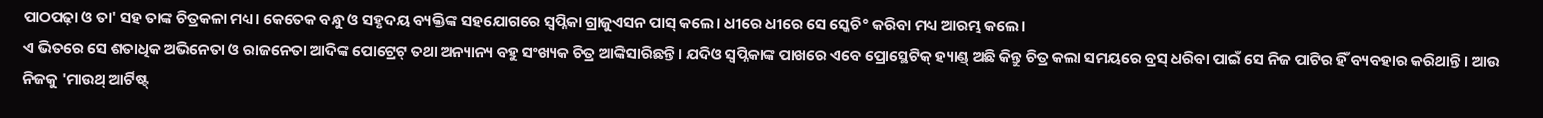ପାଠପଢ଼ା ଓ ତା' ସହ ତାଙ୍କ ଚିତ୍ରକଳା ମଧ୍ୟ। କେତେକ ବନ୍ଧୁ ଓ ସହୃଦୟ ବ୍ୟକ୍ତିଙ୍କ ସହଯୋଗରେ ସ୍ୱପ୍ନିକା ଗ୍ରାଜୁଏସନ ପାସ୍ କଲେ। ଧୀରେ ଧୀରେ ସେ ସ୍କେଚି° କରିବା ମଧ୍ୟ ଆରମ୍ଭ କଲେ।
ଏ ଭିତରେ ସେ ଶତାଧିକ ଅଭିନେତା ଓ ରାଜନେତା ଆଦିଙ୍କ ପୋଟ୍ରେଟ୍ ତଥା ଅନ୍ୟାନ୍ୟ ବହୁ ସଂଖ୍ୟକ ଚିତ୍ର ଆଙ୍କିସାରିଛନ୍ତି। ଯଦିଓ ସ୍ୱପ୍ନିକାଙ୍କ ପାଖରେ ଏବେ ପ୍ରୋସ୍ଥେଟିକ୍ ହ୍ୟାଣ୍ଡ୍ ଅଛି କିନ୍ତୁ ଚିତ୍ର କଲା ସମୟରେ ବ୍ରସ୍ ଧରିବା ପାଇଁ ସେ ନିଜ ପାଟିର ହିଁ ବ୍ୟବହାର କରିଥାନ୍ତି। ଆଉ ନିଜକୁ 'ମାଉଥ୍ ଆର୍ଟିଷ୍ଟ୍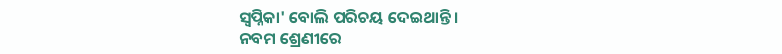ସ୍ୱପ୍ନିକା' ବୋଲି ପରିଚୟ ଦେଇଥାନ୍ତି।
ନବମ ଶ୍ରେଣୀରେ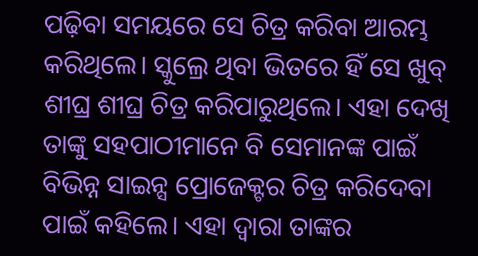ପଢ଼ିବା ସମୟରେ ସେ ଚିତ୍ର କରିବା ଆରମ୍ଭ କରିଥିଲେ। ସ୍କୁଲ୍ରେ ଥିବା ଭିତରେ ହିଁ ସେ ଖୁବ୍ ଶୀଘ୍ର ଶୀଘ୍ର ଚିତ୍ର କରିପାରୁଥିଲେ। ଏହା ଦେଖି ତାଙ୍କୁ ସହପାଠୀମାନେ ବି ସେମାନଙ୍କ ପାଇଁ ବିଭିନ୍ନ ସାଇନ୍ସ ପ୍ରୋଜେକ୍ଟର ଚିତ୍ର କରିଦେବା ପାଇଁ କହିଲେ। ଏହା ଦ୍ୱାରା ତାଙ୍କର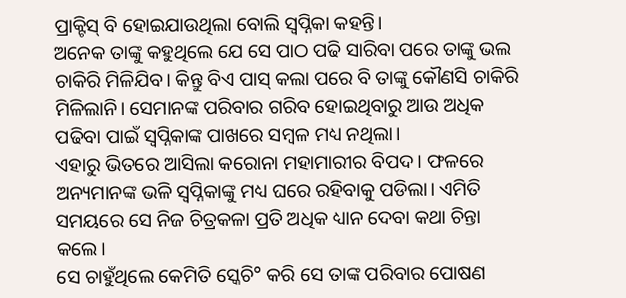ପ୍ରାକ୍ଟିସ୍ ବି ହୋଇଯାଉଥିଲା ବୋଲି ସ୍ୱପ୍ନିକା କହନ୍ତି।
ଅନେକ ତାଙ୍କୁ କହୁଥିଲେ ଯେ ସେ ପାଠ ପଢି ସାରିବା ପରେ ତାଙ୍କୁ ଭଲ ଚାକିରି ମିଳିଯିବ। କିନ୍ତୁ ବିଏ ପାସ୍ କଲା ପରେ ବି ତାଙ୍କୁ କୌଣସି ଚାକିରି ମିଳିଲାନି। ସେମାନଙ୍କ ପରିବାର ଗରିବ ହୋଇଥିବାରୁ ଆଉ ଅଧିକ ପଢିବା ପାଇଁ ସ୍ୱପ୍ନିକାଙ୍କ ପାଖରେ ସମ୍ବଳ ମଧ୍ୟ ନଥିଲା।
ଏହାରୁ ଭିତରେ ଆସିଲା କରୋନା ମହାମାରୀର ବିପଦ। ଫଳରେ ଅନ୍ୟମାନଙ୍କ ଭଳି ସ୍ୱପ୍ନିକାଙ୍କୁ ମଧ୍ୟ ଘରେ ରହିବାକୁ ପଡିଲା। ଏମିତି ସମୟରେ ସେ ନିଜ ଚିତ୍ରକଳା ପ୍ରତି ଅଧିକ ଧ୍ୟାନ ଦେବା କଥା ଚିନ୍ତା କଲେ।
ସେ ଚାହୁଁଥିଲେ କେମିତି ସ୍କେଚି° କରି ସେ ତାଙ୍କ ପରିବାର ପୋଷଣ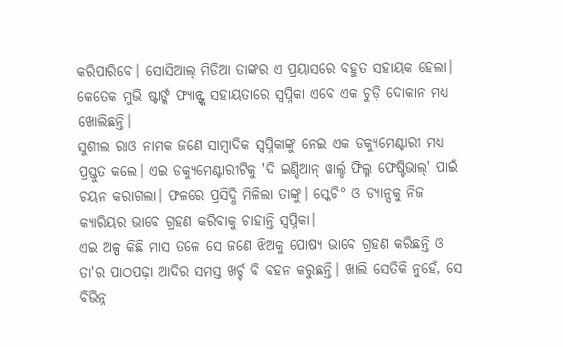କରିପାରିବେ। ସୋସିଆଲ୍ ମିଡିଆ ତାଙ୍କର ଏ ପ୍ରୟାସରେ ବହୁତ ସହାୟକ ହେଲା। କେତେକ ମୁଭି ଷ୍ଟାର୍ଙ୍କ ଫ୍ୟାନ୍ଙ୍କ ସହାୟତାରେ ସ୍ୱପ୍ନିକା ଏବେ ଏକ ଚୁଡ଼ି ଦୋକାନ ମଧ୍ୟ ଖୋଲିଛନ୍ତି।
ସୁଶୀଲ ରାଓ ନାମକ ଜଣେ ସାମ୍ବାଦିକ ସ୍ୱପ୍ନିକାଙ୍କୁ ନେଇ ଏକ ଡକ୍ୟୁମେଣ୍ଟାରୀ ମଧ୍ୟ ପ୍ରସ୍ତୁତ କଲେ। ଏଇ ଡକ୍ୟୁମେଣ୍ଟାରୀଟିକୁ 'ଦି ଇଣ୍ଡିଆନ୍ ୱାର୍ଲ୍ଡ ଫିଲ୍ମ ଫେଷ୍ଟିଭାଲ୍' ପାଇଁ ଚୟନ କରାଗଲା। ଫଳରେ ପ୍ରସିଦ୍ଧି ମିଳିଲା ତାଙ୍କୁ। ସ୍କେଚି° ଓ ଡ୍ୟାନ୍ସକୁ ନିଜ କ୍ୟାରିୟର ଭାବେ ଗ୍ରହଣ କରିବାକୁ ଚାହାନ୍ତି ସ୍ୱପ୍ନିକା।
ଏଇ ଅଳ୍ପ କିଛି ମାସ ତଳେ ସେ ଜଣେ ଝିଅକୁ ପୋଷ୍ୟ ଭାବେ ଗ୍ରହଣ କରିଛନ୍ତି ଓ ତା'ର ପାଠପଢ଼ା ଆଦିର ସମସ୍ତ ଖର୍ଚ୍ଚ ବି ବହନ କରୁଛନ୍ତି। ଖାଲି ସେତିକି ନୁହେଁ, ସେ ବିଭିନ୍ନ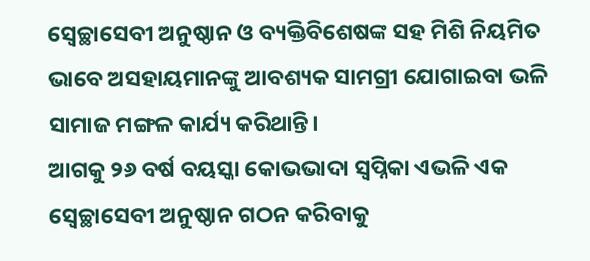ସ୍ୱେଚ୍ଛାସେବୀ ଅନୁଷ୍ଠାନ ଓ ବ୍ୟକ୍ତିବିଶେଷଙ୍କ ସହ ମିଶି ନିୟମିତ ଭାବେ ଅସହାୟମାନଙ୍କୁ ଆବଶ୍ୟକ ସାମଗ୍ରୀ ଯୋଗାଇବା ଭଳି ସାମାଜ ମଙ୍ଗଳ କାର୍ଯ୍ୟ କରିଥାନ୍ତି।
ଆଗକୁ ୨୬ ବର୍ଷ ବୟସ୍କା କୋଭଭାଦା ସ୍ୱପ୍ନିକା ଏଭଳି ଏକ ସ୍ୱେଚ୍ଛାସେବୀ ଅନୁଷ୍ଠାନ ଗଠନ କରିବାକୁ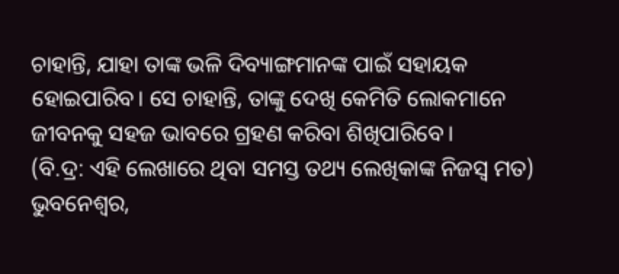ଚାହାନ୍ତି, ଯାହା ତାଙ୍କ ଭଳି ଦିବ୍ୟାଙ୍ଗମାନଙ୍କ ପାଇଁ ସହାୟକ ହୋଇପାରିବ। ସେ ଚାହାନ୍ତି, ତାଙ୍କୁ ଦେଖି କେମିତି ଲୋକମାନେ ଜୀବନକୁ ସହଜ ଭାବରେ ଗ୍ରହଣ କରିବା ଶିଖିପାରିବେ।
(ବି.ଦ୍ର: ଏହି ଲେଖାରେ ଥିବା ସମସ୍ତ ତଥ୍ୟ ଲେଖିକାଙ୍କ ନିଜସ୍ୱ ମତ)
ଭୁବନେଶ୍ୱର,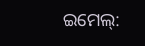ଇମେଲ୍: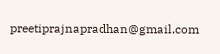preetiprajnapradhan@gmail.com